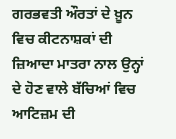ਗਰਭਵਤੀ ਔਰਤਾਂ ਦੇ ਖ਼ੂਨ ਵਿਚ ਕੀਟਨਾਸ਼ਕਾਂ ਦੀ ਜ਼ਿਆਦਾ ਮਾਤਰਾ ਨਾਲ ਉਨ੍ਹਾਂ ਦੇ ਹੋਣ ਵਾਲੇ ਬੱਚਿਆਂ ਵਿਚ ਆਟਿਜ਼ਮ ਦੀ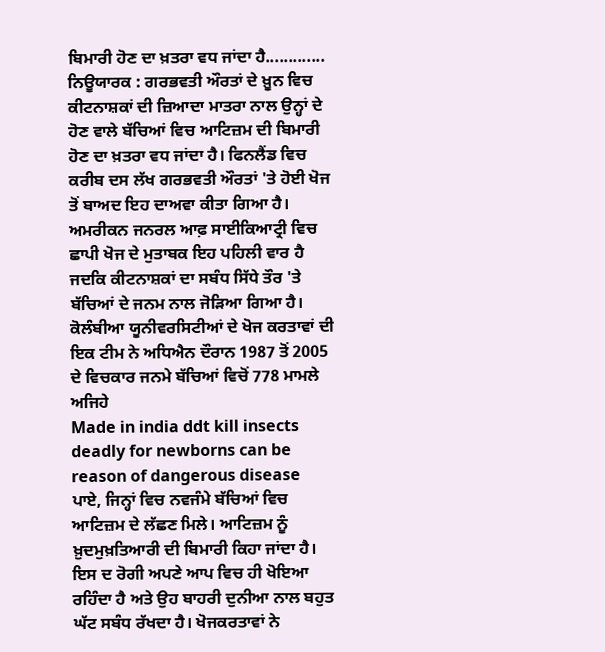ਬਿਮਾਰੀ ਹੋਣ ਦਾ ਖ਼ਤਰਾ ਵਧ ਜਾਂਦਾ ਹੈ.............
ਨਿਊਯਾਰਕ : ਗਰਭਵਤੀ ਔਰਤਾਂ ਦੇ ਖ਼ੂਨ ਵਿਚ ਕੀਟਨਾਸ਼ਕਾਂ ਦੀ ਜ਼ਿਆਦਾ ਮਾਤਰਾ ਨਾਲ ਉਨ੍ਹਾਂ ਦੇ ਹੋਣ ਵਾਲੇ ਬੱਚਿਆਂ ਵਿਚ ਆਟਿਜ਼ਮ ਦੀ ਬਿਮਾਰੀ ਹੋਣ ਦਾ ਖ਼ਤਰਾ ਵਧ ਜਾਂਦਾ ਹੈ। ਫਿਨਲੈਂਡ ਵਿਚ ਕਰੀਬ ਦਸ ਲੱਖ ਗਰਭਵਤੀ ਔਰਤਾਂ 'ਤੇ ਹੋਈ ਖੋਜ ਤੋਂ ਬਾਅਦ ਇਹ ਦਾਅਵਾ ਕੀਤਾ ਗਿਆ ਹੈ। ਅਮਰੀਕਨ ਜਨਰਲ ਆਫ਼ ਸਾਈਕਿਆਟ੍ਰੀ ਵਿਚ ਛਾਪੀ ਖੋਜ ਦੇ ਮੁਤਾਬਕ ਇਹ ਪਹਿਲੀ ਵਾਰ ਹੈ ਜਦਕਿ ਕੀਟਨਾਸ਼ਕਾਂ ਦਾ ਸਬੰਧ ਸਿੱਧੇ ਤੌਰ 'ਤੇ ਬੱਚਿਆਂ ਦੇ ਜਨਮ ਨਾਲ ਜੋੜਿਆ ਗਿਆ ਹੈ। ਕੋਲੰਬੀਆ ਯੂਨੀਵਰਸਿਟੀਆਂ ਦੇ ਖੋਜ ਕਰਤਾਵਾਂ ਦੀ ਇਕ ਟੀਮ ਨੇ ਅਧਿਐਨ ਦੌਰਾਨ 1987 ਤੋਂ 2005 ਦੇ ਵਿਚਕਾਰ ਜਨਮੇ ਬੱਚਿਆਂ ਵਿਚੋਂ 778 ਮਾਮਲੇ ਅਜਿਹੇ
Made in india ddt kill insects deadly for newborns can be reason of dangerous disease
ਪਾਏ, ਜਿਨ੍ਹਾਂ ਵਿਚ ਨਵਜੰਮੇ ਬੱਚਿਆਂ ਵਿਚ ਆਟਿਜ਼ਮ ਦੇ ਲੱਛਣ ਮਿਲੇ। ਆਟਿਜ਼ਮ ਨੂੰ ਖ਼ੁਦਮੁਖ਼ਤਿਆਰੀ ਦੀ ਬਿਮਾਰੀ ਕਿਹਾ ਜਾਂਦਾ ਹੈ। ਇਸ ਦ ਰੋਗੀ ਅਪਣੇ ਆਪ ਵਿਚ ਹੀ ਖੋਇਆ ਰਹਿੰਦਾ ਹੈ ਅਤੇ ਉਹ ਬਾਹਰੀ ਦੁਨੀਆ ਨਾਲ ਬਹੁਤ ਘੱਟ ਸਬੰਧ ਰੱਖਦਾ ਹੈ। ਖੋਜਕਰਤਾਵਾਂ ਨੇ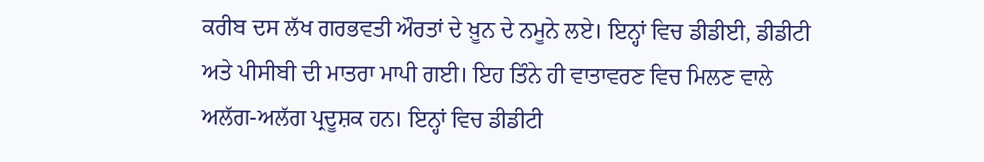ਕਰੀਬ ਦਸ ਲੱਖ ਗਰਭਵਤੀ ਔਰਤਾਂ ਦੇ ਖ਼ੂਨ ਦੇ ਨਮੂਨੇ ਲਏ। ਇਨ੍ਹਾਂ ਵਿਚ ਡੀਡੀਈ, ਡੀਡੀਟੀ ਅਤੇ ਪੀਸੀਬੀ ਦੀ ਮਾਤਰਾ ਮਾਪੀ ਗਈ। ਇਹ ਤਿੰਨੇ ਹੀ ਵਾਤਾਵਰਣ ਵਿਚ ਮਿਲਣ ਵਾਲੇ ਅਲੱਗ-ਅਲੱਗ ਪ੍ਰਦੂਸ਼ਕ ਹਨ। ਇਨ੍ਹਾਂ ਵਿਚ ਡੀਡੀਟੀ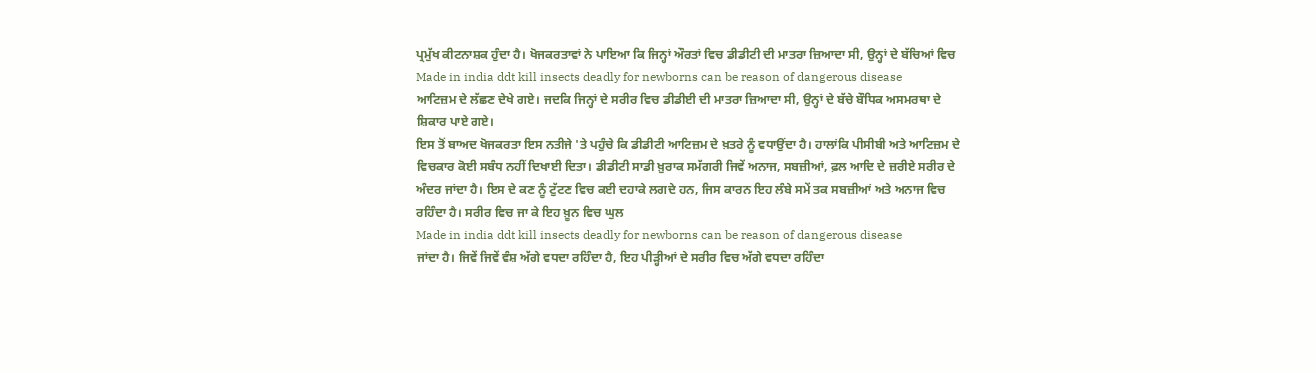ਪ੍ਰਮੁੱਖ ਕੀਟਨਾਸ਼ਕ ਹੁੰਦਾ ਹੈ। ਖੋਜਕਰਤਾਵਾਂ ਨੇ ਪਾਇਆ ਕਿ ਜਿਨ੍ਹਾਂ ਔਰਤਾਂ ਵਿਚ ਡੀਡੀਟੀ ਦੀ ਮਾਤਰਾ ਜ਼ਿਆਦਾ ਸੀ, ਉਨ੍ਹਾਂ ਦੇ ਬੱਚਿਆਂ ਵਿਚ
Made in india ddt kill insects deadly for newborns can be reason of dangerous disease
ਆਟਿਜ਼ਮ ਦੇ ਲੱਛਣ ਦੇਖੇ ਗਏ। ਜਦਕਿ ਜਿਨ੍ਹਾਂ ਦੇ ਸਰੀਰ ਵਿਚ ਡੀਡੀਈ ਦੀ ਮਾਤਰਾ ਜ਼ਿਆਦਾ ਸੀ, ਉਨ੍ਹਾਂ ਦੇ ਬੱਚੇ ਬੌਧਿਕ ਅਸਮਰਥਾ ਦੇ ਸ਼ਿਕਾਰ ਪਾਏ ਗਏ।
ਇਸ ਤੋਂ ਬਾਅਦ ਖੋਜਕਰਤਾ ਇਸ ਨਤੀਜੇ 'ਤੇ ਪਹੁੰਚੇ ਕਿ ਡੀਡੀਟੀ ਆਟਿਜ਼ਮ ਦੇ ਖ਼ਤਰੇ ਨੂੰ ਵਧਾਉਂਦਾ ਹੈ। ਹਾਲਾਂਕਿ ਪੀਸੀਬੀ ਅਤੇ ਆਟਿਜ਼ਮ ਦੇ ਵਿਚਕਾਰ ਕੋਈ ਸਬੰਧ ਨਹੀਂ ਦਿਖਾਈ ਦਿਤਾ। ਡੀਡੀਟੀ ਸਾਡੀ ਖ਼ੁਰਾਕ ਸਮੱਗਰੀ ਜਿਵੇਂ ਅਨਾਜ, ਸਬਜ਼ੀਆਂ, ਫ਼ਲ ਆਦਿ ਦੇ ਜ਼ਰੀਏ ਸਰੀਰ ਦੇ ਅੰਦਰ ਜਾਂਦਾ ਹੈ। ਇਸ ਦੇ ਕਣ ਨੂੰ ਟੁੱਟਣ ਵਿਚ ਕਈ ਦਹਾਕੇ ਲਗਦੇ ਹਨ, ਜਿਸ ਕਾਰਨ ਇਹ ਲੰਬੇ ਸਮੇਂ ਤਕ ਸਬਜ਼ੀਆਂ ਅਤੇ ਅਨਾਜ ਵਿਚ ਰਹਿੰਦਾ ਹੈ। ਸਰੀਰ ਵਿਚ ਜਾ ਕੇ ਇਹ ਖ਼ੂਨ ਵਿਚ ਘੁਲ
Made in india ddt kill insects deadly for newborns can be reason of dangerous disease
ਜਾਂਦਾ ਹੈ। ਜਿਵੇਂ ਜਿਵੇਂ ਵੰਸ਼ ਅੱਗੇ ਵਧਦਾ ਰਹਿੰਦਾ ਹੈ, ਇਹ ਪੀੜ੍ਹੀਆਂ ਦੇ ਸਰੀਰ ਵਿਚ ਅੱਗੇ ਵਧਦਾ ਰਹਿੰਦਾ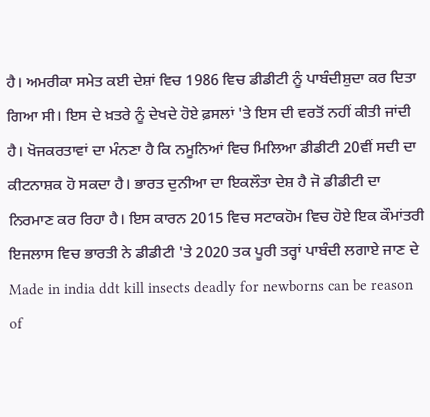ਹੈ। ਅਮਰੀਕਾ ਸਮੇਤ ਕਈ ਦੇਸ਼ਾਂ ਵਿਚ 1986 ਵਿਚ ਡੀਡੀਟੀ ਨੂੰ ਪਾਬੰਦੀਸ਼ੁਦਾ ਕਰ ਦਿਤਾ ਗਿਆ ਸੀ। ਇਸ ਦੇ ਖ਼ਤਰੇ ਨੂੰ ਦੇਖਦੇ ਹੋਏ ਫ਼ਸਲਾਂ 'ਤੇ ਇਸ ਦੀ ਵਰਤੋਂ ਨਹੀਂ ਕੀਤੀ ਜਾਂਦੀ ਹੈ। ਖੋਜਕਰਤਾਵਾਂ ਦਾ ਮੰਨਣਾ ਹੈ ਕਿ ਨਮੂਨਿਆਂ ਵਿਚ ਮਿਲਿਆ ਡੀਡੀਟੀ 20ਵੀਂ ਸਦੀ ਦਾ ਕੀਟਨਾਸ਼ਕ ਹੋ ਸਕਦਾ ਹੈ। ਭਾਰਤ ਦੁਨੀਆ ਦਾ ਇਕਲੌਤਾ ਦੇਸ਼ ਹੈ ਜੋ ਡੀਡੀਟੀ ਦਾ ਨਿਰਮਾਣ ਕਰ ਰਿਹਾ ਹੈ। ਇਸ ਕਾਰਨ 2015 ਵਿਚ ਸਟਾਕਹੋਮ ਵਿਚ ਹੋਏ ਇਕ ਕੌਮਾਂਤਰੀ ਇਜਲਾਸ ਵਿਚ ਭਾਰਤੀ ਨੇ ਡੀਡੀਟੀ 'ਤੇ 2020 ਤਕ ਪੂਰੀ ਤਰ੍ਹਾਂ ਪਾਬੰਦੀ ਲਗਾਏ ਜਾਣ ਦੇ
Made in india ddt kill insects deadly for newborns can be reason of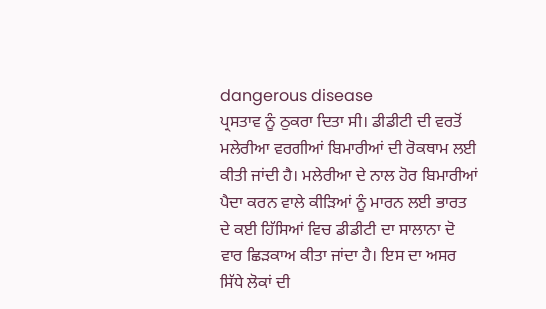dangerous disease
ਪ੍ਰਸਤਾਵ ਨੂੰ ਠੁਕਰਾ ਦਿਤਾ ਸੀ। ਡੀਡੀਟੀ ਦੀ ਵਰਤੋਂ ਮਲੇਰੀਆ ਵਰਗੀਆਂ ਬਿਮਾਰੀਆਂ ਦੀ ਰੋਕਥਾਮ ਲਈ ਕੀਤੀ ਜਾਂਦੀ ਹੈ। ਮਲੇਰੀਆ ਦੇ ਨਾਲ ਹੋਰ ਬਿਮਾਰੀਆਂ ਪੈਦਾ ਕਰਨ ਵਾਲੇ ਕੀੜਿਆਂ ਨੂੰ ਮਾਰਨ ਲਈ ਭਾਰਤ ਦੇ ਕਈ ਹਿੱਸਿਆਂ ਵਿਚ ਡੀਡੀਟੀ ਦਾ ਸਾਲਾਨਾ ਦੋ ਵਾਰ ਛਿੜਕਾਅ ਕੀਤਾ ਜਾਂਦਾ ਹੈ। ਇਸ ਦਾ ਅਸਰ ਸਿੱਧੇ ਲੋਕਾਂ ਦੀ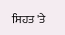ਸਿਹਤ 'ਤੇ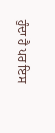ਹੁੰਦਾ ਹੈ ਪਰ ਇਸ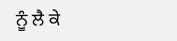ਨੂੰ ਲੈ ਕੇ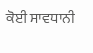ਕੋਈ ਸਾਵਧਾਨੀ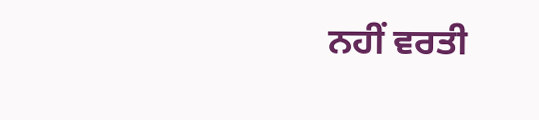ਨਹੀਂ ਵਰਤੀ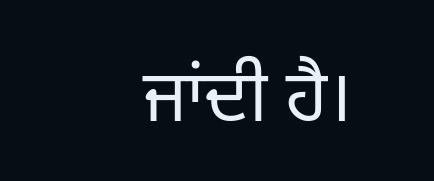ਜਾਂਦੀ ਹੈ।